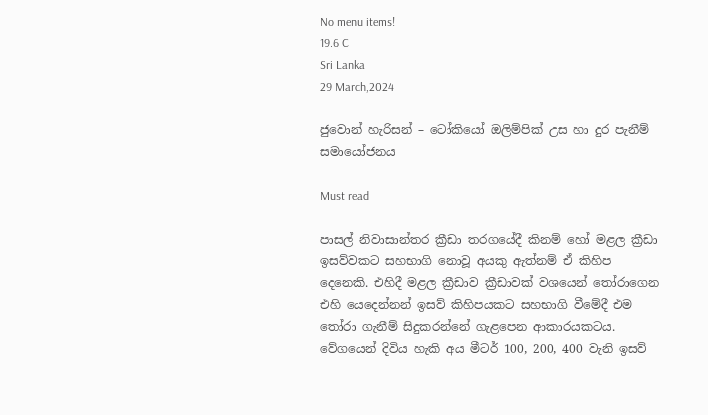No menu items!
19.6 C
Sri Lanka
29 March,2024

ජුවොන් හැරිසන් – ටෝකියෝ ඔලිම්පික් උස හා දුර පැනීම් සමායෝජනය

Must read

පාසල් නිවාසාන්තර ක්‍රීඩා තරගයේදී කිනම් හෝ මළල ක්‍රීඩා ඉසව්වකට සහභාගි නොවූ අයකු ඇත්නම් ඒ කිහිප දෙනෙකි. එහිදී මළල ක්‍රීඩාව ක්‍රීඩාවක් වශයෙන් තෝරාගෙන එහි යෙදෙන්නන් ඉසව් කිහිපයකට සහභාගි වීමේදී එම තෝරා ගැනීම් සිදුකරන්නේ ගැළපෙන ආකාරයකටය. වේගයෙන් දිවිය හැකි අය මීටර් 100, 200, 400 වැනි ඉසව්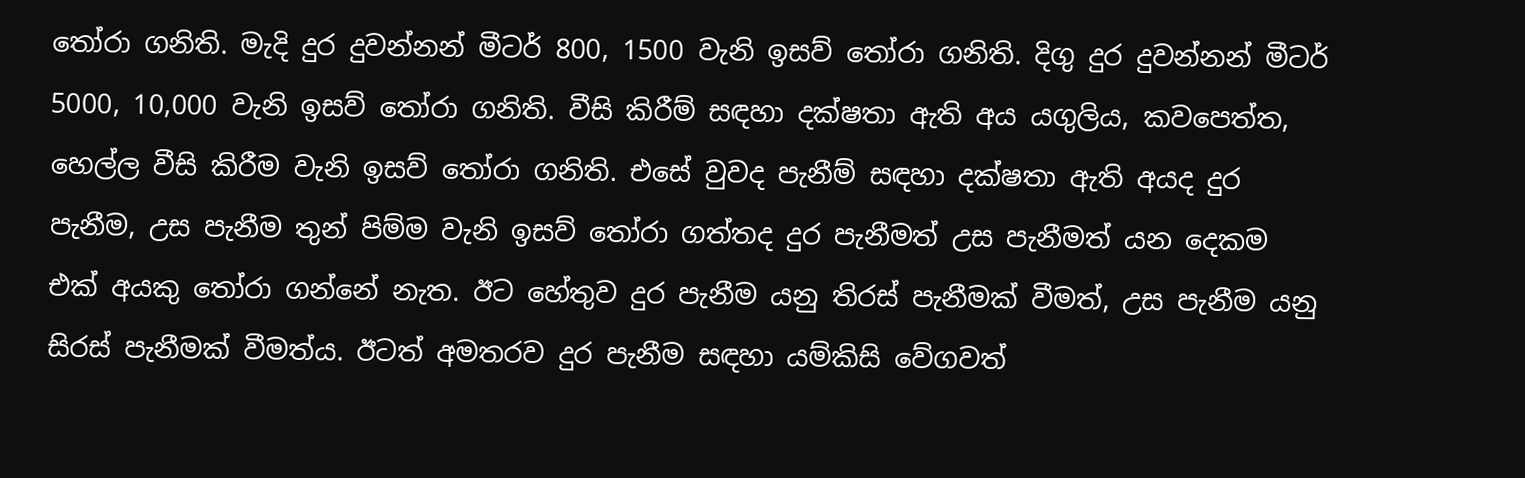තෝරා ගනිති. මැදි දුර දුවන්නන් මීටර් 800, 1500 වැනි ඉසව් තෝරා ගනිති. දිගු දුර දුවන්නන් මීටර් 5000, 10,000 වැනි ඉසව් තෝරා ගනිති. වීසි කිරීම් සඳහා දක්ෂතා ඇති අය යගුලිය, කවපෙත්ත, හෙල්ල වීසි කිරීම වැනි ඉසව් තෝරා ගනිති. එසේ වුවද පැනීම් සඳහා දක්ෂතා ඇති අයද දුර පැනීම, උස පැනීම තුන් පිම්ම වැනි ඉසව් තෝරා ගත්තද දුර පැනීමත් උස පැනීමත් යන දෙකම එක් අයකු තෝරා ගන්නේ නැත. ඊට හේතුව දුර පැනීම යනු තිරස් පැනීමක් වීමත්, උස පැනීම යනු සිරස් පැනීමක් වීමත්ය. ඊටත් අමතරව දුර පැනීම සඳහා යම්කිසි වේගවත්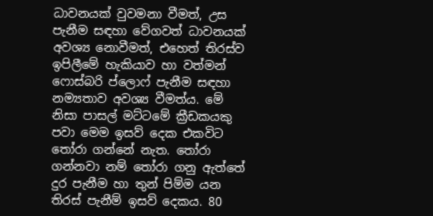ධාවනයක් වුවමනා වීමත්, උස පැනීම සඳහා වේගවත් ධාවනයක් අවශ්‍ය නොවීමත්, එහෙත් තිරස්ව ඉපිලීමේ හැකියාව හා වත්මන් ෆොස්බරි ප්ලොෆ් පැනීම සඳහා නම්‍යතාව අවශ්‍ය වීමත්ය. මේ නිසා පාසල් මට්ටමේ ක්‍රීඩකයකු පවා මෙම ඉසව් දෙක එකවිට තෝරා ගන්නේ නැත. තෝරා ගන්නවා නම් තෝරා ගනු ඇත්තේ දුර පැනීම හා තුන් පිම්ම යන තිරස් පැනීම් ඉසව් දෙකය. 80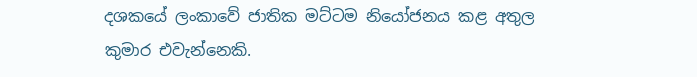දශකයේ ලංකාවේ ජාතික මට්ටම නියෝජනය කළ අතුල කුමාර එවැන්නෙකි.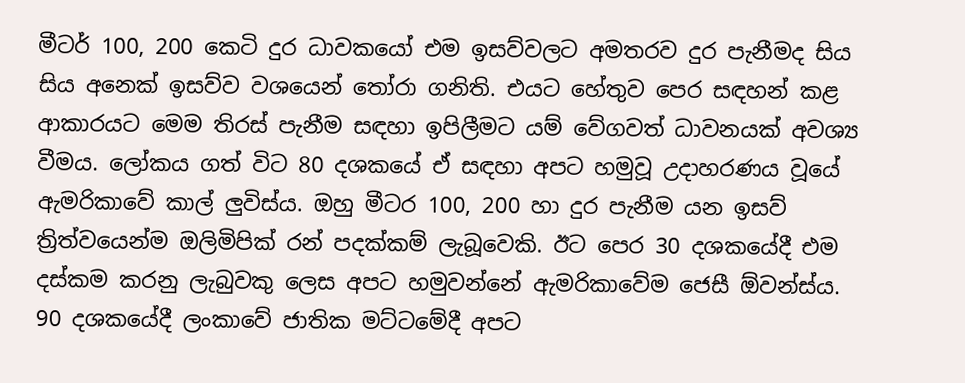මීටර් 100, 200 කෙටි දුර ධාවකයෝ එම ඉසව්වලට අමතරව දුර පැනීමද සිය සිය අනෙක් ඉසව්ව වශයෙන් තෝරා ගනිති. එයට හේතුව පෙර සඳහන් කළ ආකාරයට මෙම තිරස් පැනීම සඳහා ඉපිලීමට යම් වේගවත් ධාවනයක් අවශ්‍ය වීමය. ලෝකය ගත් විට 80 දශකයේ ඒ සඳහා අපට හමුවූ උදාහරණය වූයේ ඇමරිකාවේ කාල් ලුවිස්ය. ඔහු මීටර 100, 200 හා දුර පැනීම යන ඉසව් ත්‍රිත්වයෙන්ම ඔලිමිපික් රන් පදක්කම් ලැබූවෙකි. ඊට පෙර 30 දශකයේදී එම දස්කම කරනු ලැබුවකු ලෙස අපට හමුවන්නේ ඇමරිකාවේම ජෙසී ඕවන්ස්ය. 90 දශකයේදී ලංකාවේ ජාතික මට්ටමේදී අපට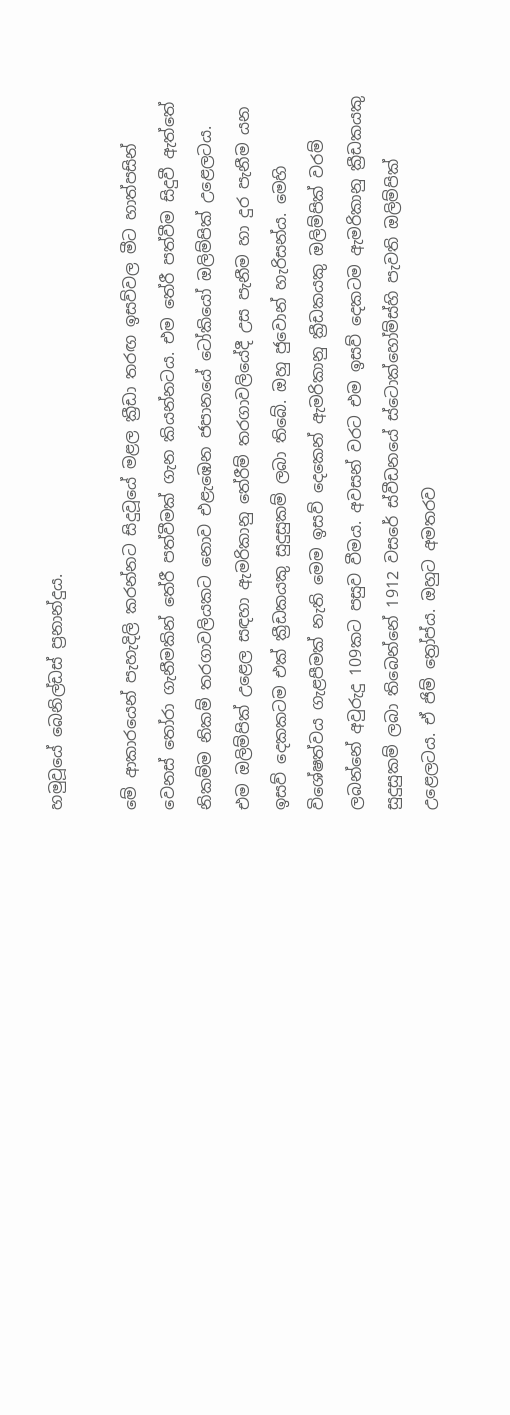හමුවූයේ බෙනිල්ඩස් ප්‍රනාන්දුය.

මේ ආකාරයෙන් පැහැදිලි කරන්නට සිදුවූයේ මළල ක්‍රීඩා තරඟ ඉසව්වල මීට හාත්පසින් වෙනස් තෝරා ගැනීමකින් තේරී පත්වීමක් ගැන කියන්නටය. එම තේරී පත්වීම සිදුවී ඇත්තේ නිකම්ම නිකම් තරගාවලියකට නොව එළැඹෙන ජපානයේ ටෝකියෝ ඔලිම්පික් උළෙලටය. එම ඔලිම්පික් උළෙල සඳහා ඇමරිකානු තේරීම් තරගාවලියේදී උස පැනීම හා දුර පැනීම යන ඉසව් දෙකකටම එක් ක්‍රීඩකයකු සුදුසුකම් ලබා තිබේ. ඔහු ජුවොන් හැරිසන්ය. මෙහි විශේෂත්වය ගැළපීමක් නැති මෙම ඉසව් දෙකෙන් ඇමරිකානු ක්‍රීඩකයකු ඔලිම්පික් වරම් ලබන්නේ අවුරුදු 109කට පසුව වීමය. අවසන් වරට එම ඉසව් දෙකටම ඇමරිකානු ක්‍රීඩකයකු සුදුසුකම් ලබා තිබෙන්නේ 1912 වසරේ ස්වීඩනයේ ස්ටොක්හෝම්ස්හි පැවති ඔලිම්පික් උළෙලටය. ඒ ජිම් ත්‍රෝප්ය. ඔහුට අමතරව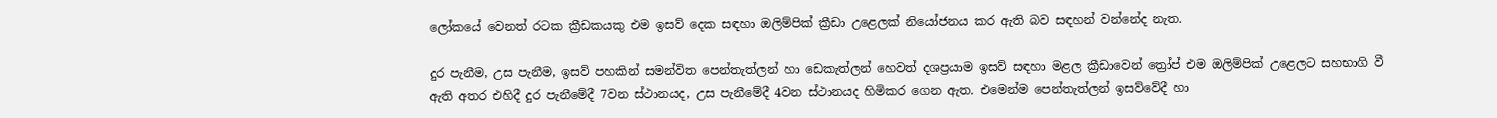ලෝකයේ වෙනත් රටක ක්‍රීඩකයකු එම ඉසව් දෙක සඳහා ඔලිම්පික් ක්‍රීඩා උළෙලක් නියෝජනය කර ඇති බව සඳහන් වන්නේද නැත.

දුර පැනීම, උස පැනීම, ඉසව් පහකින් සමන්විත පෙන්තැත්ලන් හා ඩෙකැත්ලන් හෙවත් දශප්‍රයාම ඉසව් සඳහා මළල ක්‍රීඩාවෙන් ත්‍රෝප් එම ඔලිම්පික් උළෙලට සහභාගි වී ඇති අතර එහිදී දුර පැනීමේදී 7වන ස්ථානයද, උස පැනීමේදී 4වන ස්ථානයද හිමිකර ගෙන ඇත. එමෙන්ම පෙන්තැත්ලන් ඉසව්වේදී හා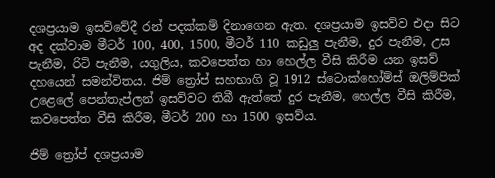දශප්‍රයාම ඉසව්වේදී රන් පදක්කම් දිනාගෙන ඇත. දශප්‍රයාම ඉසව්ව එදා සිට අද දක්වාම මීටර් 100, 400, 1500, මීටර් 110 කඩුලු පැනීම, දුර පැනීම, උස පැනීම, රිටි පැනීම, යගුලිය, කවපෙත්ත හා හෙල්ල වීසි කිරීම යන ඉසව් දහයෙන් සමන්විතය. ජිම් ත්‍රෝප් සහභාගි වූ 1912 ස්ටොක්හෝම්ස් ඔලිම්පික් උළෙලේ පෙන්තැප්ලන් ඉසව්වට තිබී ඇත්තේ දුර පැනීම, හෙල්ල වීසි කිරීම, කවපෙත්ත වීසි කිරීම, මීටර් 200 හා 1500 ඉසව්ය.

ජිම් ත්‍රෝප් දශප්‍රයාම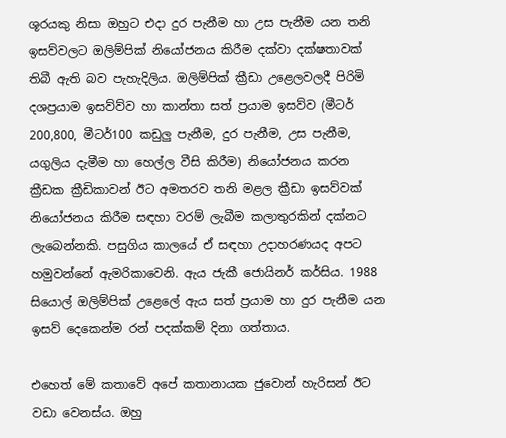ශූරයකු නිසා ඔහුට එදා දුර පැනීම හා උස පැනීම යන තනි ඉසව්වලට ඔලිම්පික් නියෝජනය කිරීම දක්වා දක්ෂතාවක් තිබී ඇති බව පැහැදිලිය. ඔලිම්පික් ක්‍රීඩා උළෙලවලදී පිරිමි දශප්‍රයාම ඉසව්ව්ව හා කාන්තා සත් ප්‍රයාම ඉසව්ව (මීටර් 200,800, මීටර්100 කඩුලු පැනීම, දුර පැනීම, උස පැනීම, යගුලිය දැමීම හා හෙල්ල වීසි කිරීම) නියෝජනය කරන ක්‍රීඩක ක්‍රීඩිකාවන් ඊට අමතරව තනි මළල ක්‍රීඩා ඉසව්වක් නියෝජනය කිරීම සඳහා වරම් ලැබීම කලාතුරකින් දක්නට ලැබෙන්නකි. පසුගිය කාලයේ ඒ සඳහා උදාහරණයද අපට හමුවන්නේ ඇමරිකාවෙනි. ඇය ජැකී ජොයිනර් කර්සිය. 1988 සියොල් ඔලිම්පික් උළෙලේ ඇය සත් ප්‍රයාම හා දුර පැනීම යන ඉසව් දෙකෙන්ම රන් පදක්කම් දිනා ගත්තාය.

එහෙත් මේ කතාවේ අපේ කතානායක ජුවොන් හැරිසන් ඊට වඩා වෙනස්ය. ඔහු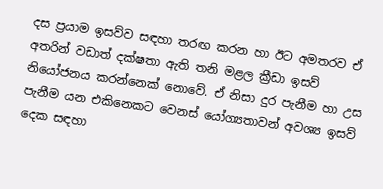දස ප්‍රයාම ඉසව්ව සඳහා තරඟ කරන හා ඊට අමතරව ඒ අතරින් වඩාත් දක්ෂතා ඇති තනි මළල ක්‍රීඩා ඉසව් නියෝජනය කරන්නෙක් නොවේ. ඒ නිසා දුර පැනීම හා උස පැනීම යන එකිනෙකට වෙනස් යෝග්‍යතාවන් අවශ්‍ය ඉසව් දෙක සඳහා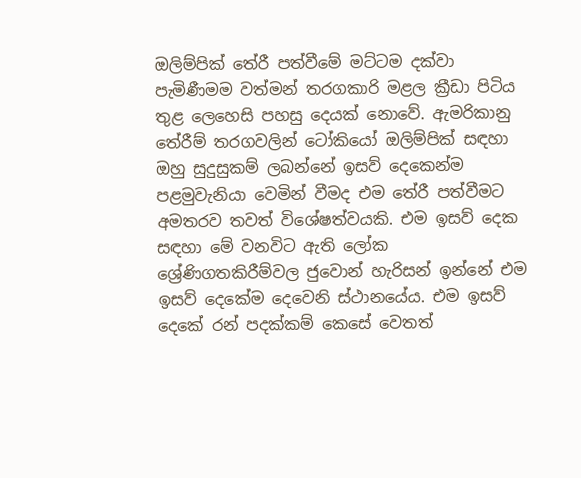ඔලිම්පික් තේරී පත්වීමේ මට්ටම දක්වා පැමිණීමම වත්මන් තරගකාරි මළල ක්‍රීඩා පිටිය තුළ ලෙහෙසි පහසු දෙයක් නොවේ. ඇමරිකානු තේරීම් තරගවලින් ටෝකියෝ ඔලිම්පික් සඳහා ඔහු සුදුසුකම් ලබන්නේ ඉසව් දෙකෙන්ම පළමුවැනියා වෙමින් වීමද එම තේරී පත්වීමට අමතරව තවත් විශේෂත්වයකි. එම ඉසව් දෙක සඳහා මේ වනවිට ඇති ලෝක ශ්‍රේණිගතකිරීම්වල ජුවොන් හැරිසන් ඉන්නේ එම ඉසව් දෙකේම දෙවෙනි ස්ථානයේය. එම ඉසව් දෙකේ රන් පදක්කම් කෙසේ වෙතත්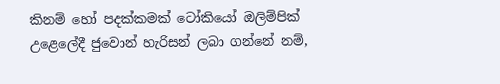කිනම් හෝ පදක්කමක් ටෝකියෝ ඔලිම්පික් උළෙලේදී ජුවොන් හැරිසන් ලබා ගන්නේ නම්,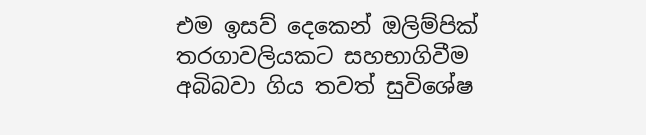එම ඉසව් දෙකෙන් ඔලිම්පික් තරගාවලියකට සහභාගිවීම අබිබවා ගිය තවත් සුවිශේෂ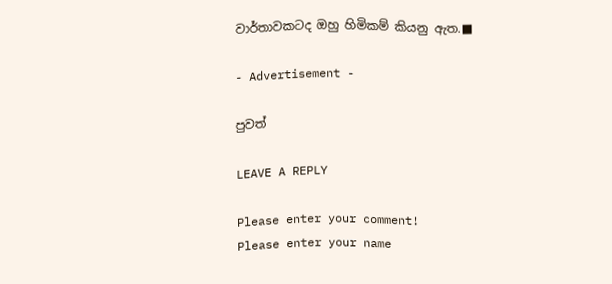වාර්තාවකටද ඔහු හිමිකම් කියනු ඇත.■

- Advertisement -

පුවත්

LEAVE A REPLY

Please enter your comment!
Please enter your name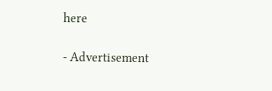here

- Advertisement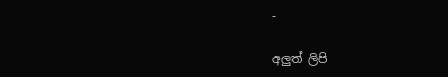-

අලුත් ලිපි